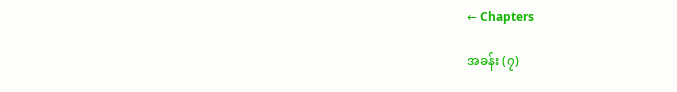← Chapters

အခန်း (၇)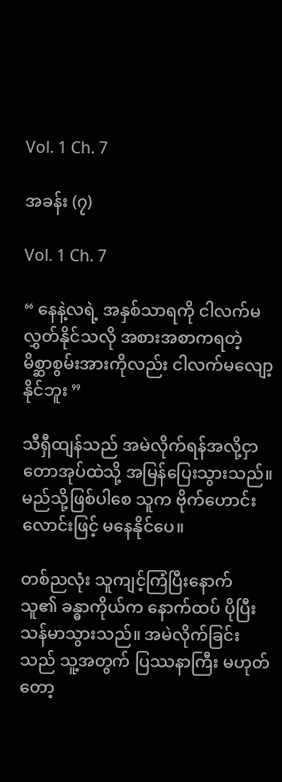Vol. 1 Ch. 7

အခန်း (၇)

Vol. 1 Ch. 7

“ နေနဲ့လရဲ့ အနှစ်သာရကို ငါလက်မလွှတ်နိုင်သလို အစားအစာကရတဲ့ မိစ္ဆာစွမ်းအားကိုလည်း ငါလက်မလျော့နိုင်ဘူး ”

သီရှီထျန်သည် အမဲလိုက်ရန်အလို့ငှာ တောအုပ်ထဲသို့ အမြန်ပြေးသွားသည်။ မည်သို့ဖြစ်ပါစေ သူက ဗိုက်ဟောင်းလောင်းဖြင့် မနေနိုင်ပေ။

တစ်ညလုံး သူကျင့်ကြံပြီးနောက် သူ၏ ခန္ဓာကိုယ်က နောက်ထပ် ပိုပြီးသန်မာသွားသည်။ အမဲလိုက်ခြင်းသည် သူ့အတွက် ပြဿနာကြီး မဟုတ်တော့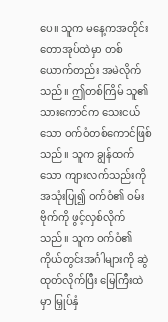ပေ။ သူက မနေ့ကအတိုင်း တောအုပ်ထဲမှာ တစ်ယောက်တည်း အမဲလိုက်သည်။ ဤတစ်ကြိမ် သူ၏ သားကောင်က သေးငယ်သော ဝက်ဝံတစ်ကောင်ဖြစ်သည်။ သူက ချွန်ထက်သော ကျားလက်သည်းကို အသုံးပြု၍ ဝက်ဝံ၏ ဝမ်းဗိုက်ကို ဖွင့်လှစ်လိုက်သည်။ သူက ဝက်ဝံ၏ ကိုယ်တွင်းအင်္ဂါများကို ဆွဲထုတ်လိုက်ပြီး မြေကြီးထဲမှာ မြှုပ်နှံ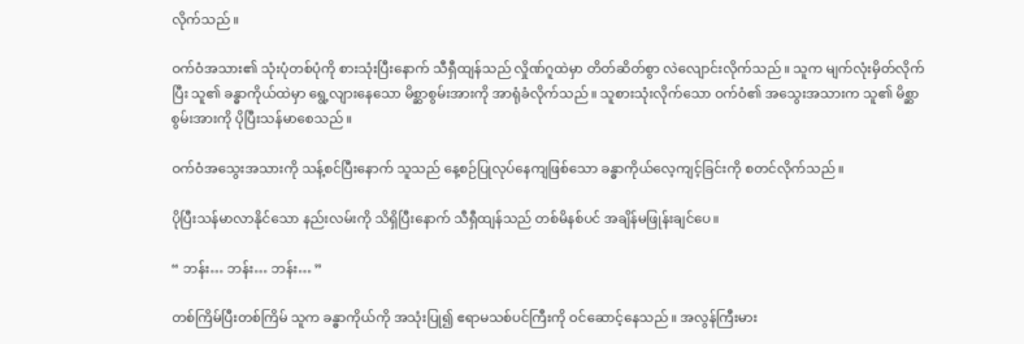လိုက်သည်။

ဝက်ဝံအသား၏ သုံးပုံတစ်ပုံကို စားသုံးပြီးနောက် သီရှီထျန်သည် လှိုဏ်ဂူထဲမှာ တိတ်ဆိတ်စွာ လဲလျောင်းလိုက်သည်။ သူက မျက်လုံးမှိတ်လိုက်ပြီး သူ၏ ခန္ဓာကိုယ်ထဲမှာ ရွေ့လျားနေသော မိစ္ဆာစွမ်းအားကို အာရုံခံလိုက်သည်။ သူစားသုံးလိုက်သော ဝက်ဝံ၏ အသွေးအသားက သူ၏ မိစ္ဆာစွမ်းအားကို ပိုပြီးသန်မာစေသည်။

ဝက်ဝံအသွေးအသားကို သန့်စင်ပြီးနောက် သူသည် နေ့စဉ်ပြုလုပ်နေကျဖြစ်သော ခန္ဓာကိုယ်လေ့ကျင့်ခြင်းကို စတင်လိုက်သည်။

ပိုပြီးသန်မာလာနိုင်သော နည်းလမ်းကို သိရှိပြီးနောက် သီရှီထျန်သည် တစ်မိနစ်ပင် အချိန်မဖြုန်းချင်ပေ။

“ ဘန်း… ဘန်း… ဘန်း… ”

တစ်ကြိမ်ပြီးတစ်ကြိမ် သူက ခန္ဓာကိုယ်ကို အသုံးပြု၍ ဧရာမသစ်ပင်ကြီးကို ဝင်ဆောင့်နေသည်။ အလွန်ကြီးမား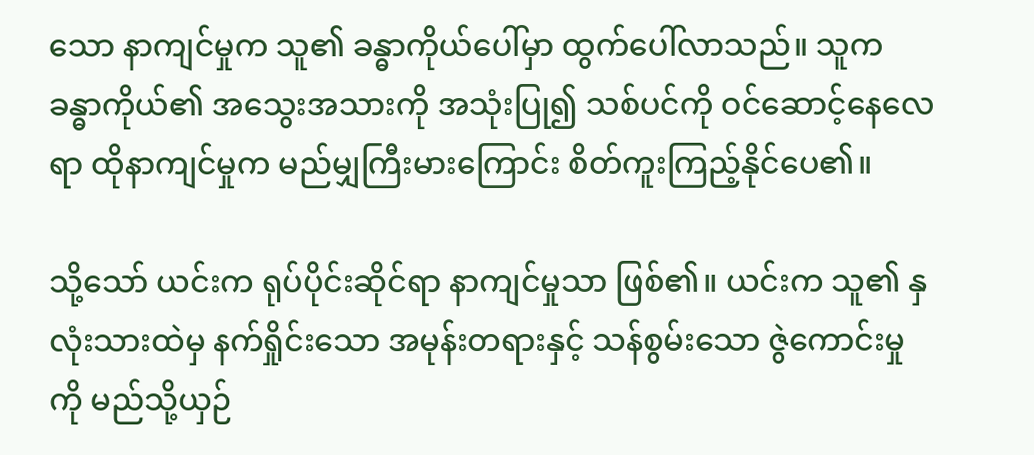သော နာကျင်မှုက သူ၏ ခန္ဓာကိုယ်ပေါ်မှာ ထွက်ပေါ်လာသည်။ သူက ခန္ဓာကိုယ်၏ အသွေးအသားကို အသုံးပြု၍ သစ်ပင်ကို ဝင်ဆောင့်နေလေရာ ထိုနာကျင်မှုက မည်မျှကြီးမားကြောင်း စိတ်ကူးကြည့်နိုင်ပေ၏။

သို့သော် ယင်းက ရုပ်ပိုင်းဆိုင်ရာ နာကျင်မှုသာ ဖြစ်၏။ ယင်းက သူ၏ နှလုံးသားထဲမှ နက်ရှိုင်းသော အမုန်းတရားနှင့် သန်စွမ်းသော ဇွဲကောင်းမှုကို မည်သို့ယှဉ်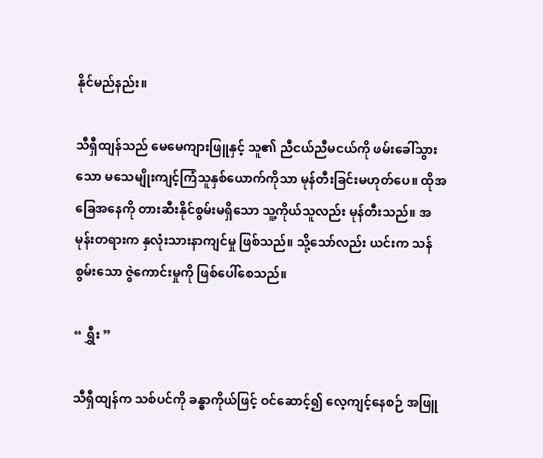နိုင်မည်နည်း။

သီရှီထျန်သည် မေမေကျားဖြူနှင့် သူ၏ ညီငယ်ညီမငယ်ကို ဖမ်းခေါ်သွားသော မသေမျိုးကျင့်ကြံသူနှစ်ယောက်ကိုသာ မုန်တီးခြင်းမဟုတ်ပေ။ ထိုအခြေအနေကို တားဆီးနိုင်စွမ်းမရှိသော သူ့ကိုယ်သူလည်း မုန်တီးသည်။ အမုန်းတရားက နှလုံးသားနာကျင်မှု ဖြစ်သည်။ သို့သော်လည်း ယင်းက သန်စွမ်းသော ဇွဲကောင်းမှုကို ဖြစ်ပေါ်စေသည်။

“ ရွှီး ”

သီရှီထျန်က သစ်ပင်ကို ခန္ဓာကိုယ်ဖြင့် ဝင်ဆောင့်၍ လေ့ကျင့်နေစဉ် အဖြူ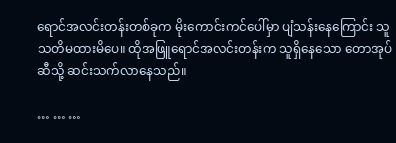ရောင်အလင်းတန်းတစ်ခုက မိုးကောင်းကင်ပေါ်မှာ ပျံသန်းနေကြောင်း သူသတိမထားမိပေ။ ထိုအဖြူရောင်အလင်းတန်းက သူရှိနေသော တောအုပ်ဆီသို့ ဆင်းသက်လာနေသည်။

… … …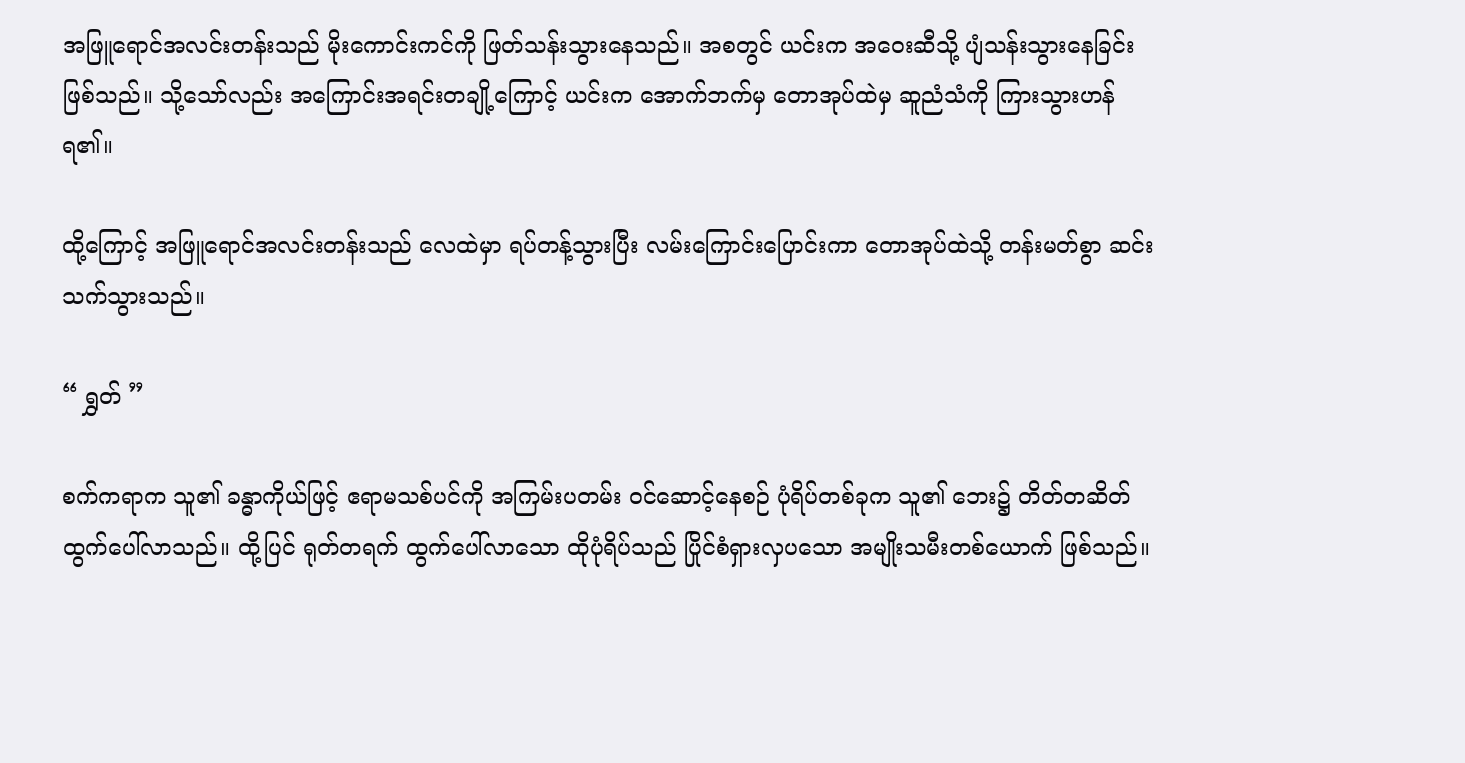အဖြူရောင်အလင်းတန်းသည် မိုးကောင်းကင်ကို ဖြတ်သန်းသွားနေသည်။ အစတွင် ယင်းက အဝေးဆီသို့ ပျံသန်းသွားနေခြင်း ဖြစ်သည်။ သို့သော်လည်း အကြောင်းအရင်းတချို့ကြောင့် ယင်းက အောက်ဘက်မှ တောအုပ်ထဲမှ ဆူညံသံကို ကြားသွားဟန် ရ၏။

ထို့ကြောင့် အဖြူရောင်အလင်းတန်းသည် လေထဲမှာ ရပ်တန့်သွားပြီး လမ်းကြောင်းပြောင်းကာ တောအုပ်ထဲသို့ တန်းမတ်စွာ ဆင်းသက်သွားသည်။

“ ရွှတ် ”

စက်ကရာက သူ၏ ခန္ဓာကိုယ်ဖြင့် ဧရာမသစ်ပင်ကို အကြမ်းပတမ်း ဝင်ဆောင့်နေစဉ် ပုံရိပ်တစ်ခုက သူ၏ ဘေး၌ တိတ်တဆိတ် ထွက်ပေါ်လာသည်။ ထို့ပြင် ရုတ်တရက် ထွက်ပေါ်လာသော ထိုပုံရိပ်သည် ပြိုင်စံရှားလှပသော အမျိုးသမီးတစ်ယောက် ဖြစ်သည်။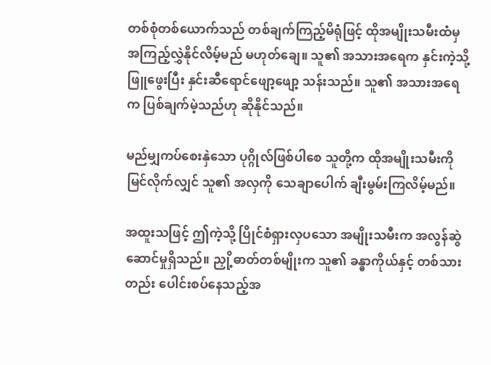တစ်စုံတစ်ယောက်သည် တစ်ချက်ကြည့်မိရုံဖြင့် ထိုအမျိုးသမီးထံမှ အကြည့်လွှဲနိုင်လိမ့်မည် မဟုတ်ချေ။ သူ၏ အသားအရေက နှင်းကဲ့သို့ ဖြူဖွေးပြီး နှင်းဆီရောင်ဖျော့ဖျော့ သန်းသည်။ သူ၏ အသားအရေက ပြစ်ချက်မဲ့သည်ဟု ဆိုနိုင်သည်။

မည်မျှကပ်စေးနှဲသော ပုဂ္ဂိုလ်ဖြစ်ပါစေ သူတို့က ထိုအမျိုးသမီးကို မြင်လိုက်လျှင် သူ၏ အလှကို သေချာပေါက် ချီးမွမ်းကြလိမ့်မည်။

အထူးသဖြင့် ဤကဲ့သို့ ပြိုင်စံရှားလှပသော အမျိုးသမီးက အလွန်ဆွဲဆောင်မှုရှိသည်။ ညှို့ဓာတ်တစ်မျိုးက သူ၏ ခန္ဓာကိုယ်နှင့် တစ်သားတည်း ပေါင်းစပ်နေသည့်အ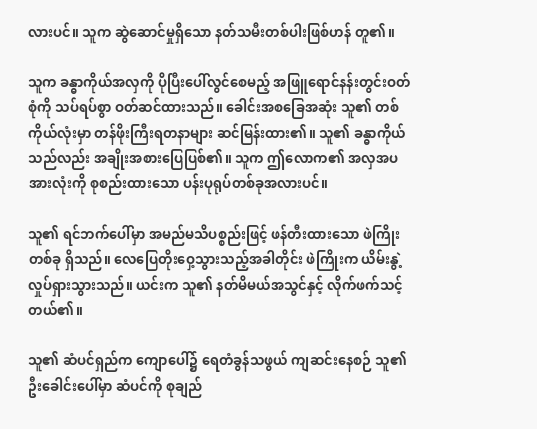လားပင်။ သူက ဆွဲဆောင်မှုရှိသော နတ်သမီးတစ်ပါးဖြစ်ဟန် တူ၏။

သူက ခန္ဓာကိုယ်အလှကို ပိုပြီးပေါ်လွင်စေမည့် အဖြူရောင်နန်းတွင်းဝတ်စုံကို သပ်ရပ်စွာ ဝတ်ဆင်ထားသည်။ ခေါင်းအစခြေအဆုံး သူ၏ တစ်ကိုယ်လုံးမှာ တန်ဖိုးကြီးရတနာများ ဆင်မြန်းထား၏။ သူ၏ ခန္ဓာကိုယ်သည်လည်း အချိုးအစားပြေပြစ်၏။ သူက ဤလောက၏ အလှအပအားလုံးကို စုစည်းထားသော ပန်းပုရုပ်တစ်ခုအလားပင်။

သူ၏ ရင်ဘက်ပေါ်မှာ အမည်မသိပစ္စည်းဖြင့် ဖန်တီးထားသော ဖဲကြိုးတစ်ခု ရှိသည်။ လေပြေတိုးဝှေ့သွားသည့်အခါတိုင်း ဖဲကြိုးက ယိမ်းနွဲ့လှုပ်ရှားသွားသည်။ ယင်းက သူ၏ နတ်မိမယ်အသွင်နှင့် လိုက်ဖက်သင့်တယ်၏။

သူ၏ ဆံပင်ရှည်က ကျောပေါ်၌ ရေတံခွန်သဖွယ် ကျဆင်းနေစဉ် သူ၏ ဦးခေါင်းပေါ်မှာ ဆံပင်ကို စုချည်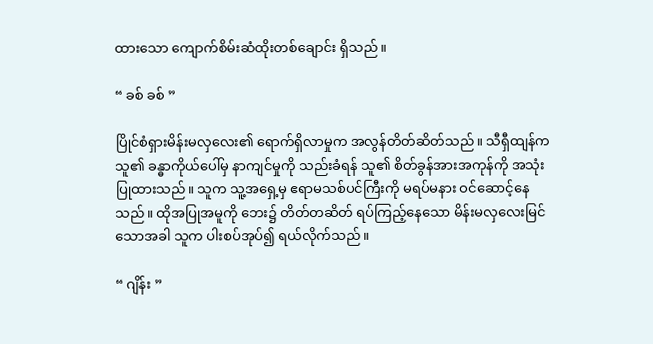ထားသော ကျောက်စိမ်းဆံထိုးတစ်ချောင်း ရှိသည်။

“ ခစ် ခစ် ”

ပြိုင်စံရှားမိန်းမလှလေး၏ ရောက်ရှိလာမှုက အလွန်တိတ်ဆိတ်သည်။ သီရှီထျန်က သူ၏ ခန္ဓာကိုယ်ပေါ်မှ နာကျင်မှုကို သည်းခံရန် သူ၏ စိတ်ခွန်အားအကုန်ကို အသုံးပြုထားသည်။ သူက သူ့အရှေ့မှ ဧရာမသစ်ပင်ကြီးကို မရပ်မနား ဝင်ဆောင့်နေသည်။ ထိုအပြုအမူကို ဘေး၌ တိတ်တဆိတ် ရပ်ကြည့်နေသော မိန်းမလှလေးမြင်သောအခါ သူက ပါးစပ်အုပ်၍ ရယ်လိုက်သည်။

“ ဂျိန်း ”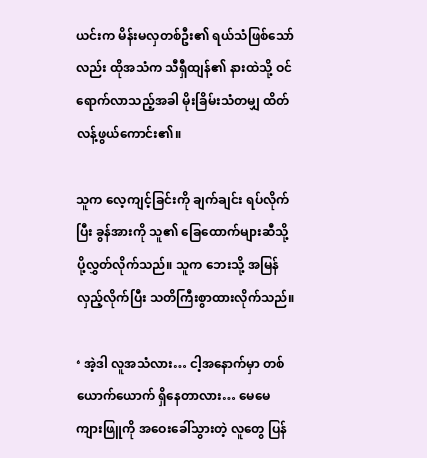ယင်းက မိန်းမလှတစ်ဦး၏ ရယ်သံဖြစ်သော်လည်း ထိုအသံက သီရှီထျန်၏ နားထဲသို့ ဝင်ရောက်လာသည့်အခါ မိုးခြိမ်းသံတမျှ ထိတ်လန့်ဖွယ်ကောင်း၏။

သူက လေ့ကျင့်ခြင်းကို ချက်ချင်း ရပ်လိုက်ပြီး ခွန်အားကို သူ၏ ခြေထောက်များဆီသို့ ပို့လွှတ်လိုက်သည်။ သူက ဘေးသို့ အမြန်လှည့်လိုက်ပြီး သတိကြီးစွာထားလိုက်သည်။

‘ အဲ့ဒါ လူအသံလား… ငါ့အနောက်မှာ တစ်ယောက်ယောက် ရှိနေတာလား… မေမေကျားဖြူကို အဝေးခေါ်သွားတဲ့ လူတွေ ပြန်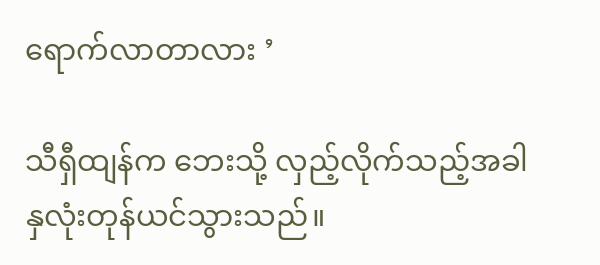ရောက်လာတာလား ’

သီရှီထျန်က ဘေးသို့ လှည့်လိုက်သည့်အခါ နှလုံးတုန်ယင်သွားသည်။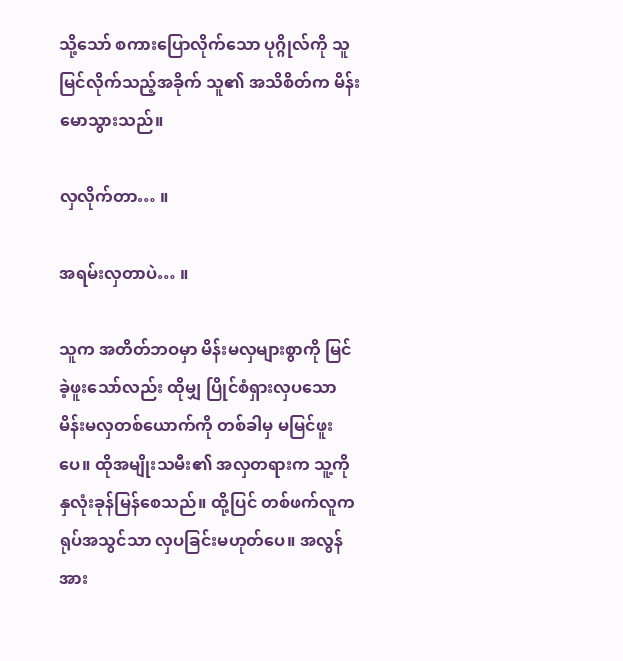သို့သော် စကားပြောလိုက်သော ပုဂ္ဂိုလ်ကို သူမြင်လိုက်သည့်အခိုက် သူ၏ အသိစိတ်က မိန်းမောသွားသည်။

လှလိုက်တာ… ။

အရမ်းလှတာပဲ… ။

သူက အတိတ်ဘဝမှာ မိန်းမလှများစွာကို မြင်ခဲ့ဖူးသော်လည်း ထိုမျှ ပြိုင်စံရှားလှပသော မိန်းမလှတစ်ယောက်ကို တစ်ခါမှ မမြင်ဖူးပေ။ ထိုအမျိုးသမီး၏ အလှတရားက သူ့ကို နှလုံးခုန်မြန်စေသည်။ ထို့ပြင် တစ်ဖက်လူက ရုပ်အသွင်သာ လှပခြင်းမဟုတ်ပေ။ အလွန်အား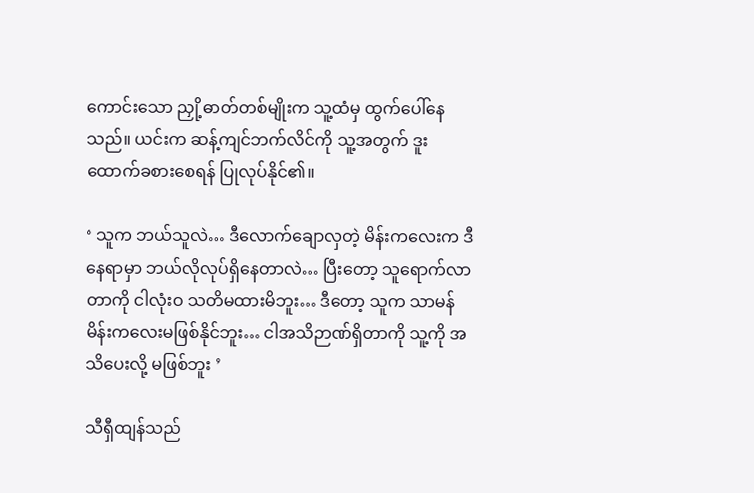ကောင်းသော ညှို့ဓာတ်တစ်မျိုးက သူ့ထံမှ ထွက်ပေါ်နေသည်။ ယင်းက ဆန့်ကျင်ဘက်လိင်ကို သူ့အတွက် ဒူးထောက်ခစားစေရန် ပြုလုပ်နိုင်၏။

‘ သူက ဘယ်သူလဲ… ဒီလောက်ချောလှတဲ့ မိန်းကလေးက ဒီနေရာမှာ ဘယ်လိုလုပ်ရှိနေတာလဲ… ပြီးတော့ သူရောက်လာတာကို ငါလုံးဝ သတိမထားမိဘူး… ဒီတော့ သူက သာမန်မိန်းကလေးမဖြစ်နိုင်ဘူး… ငါအသိဉာဏ်ရှိတာကို သူ့ကို အသိပေးလို့ မဖြစ်ဘူး ’

သီရှီထျန်သည်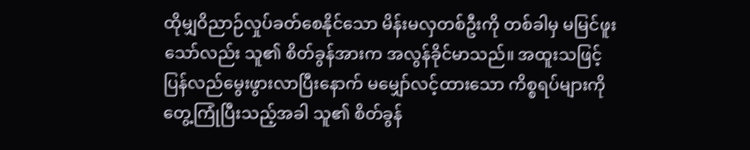ထိုမျှဝိညာဉ်လှုပ်ခတ်စေနိုင်သော မိန်းမလှတစ်ဦးကို တစ်ခါမှ မမြင်ဖူးသော်လည်း သူ၏ စိတ်ခွန်အားက အလွန်ခိုင်မာသည်။ အထူးသဖြင့် ပြန်လည်မွေးဖွားလာပြီးနောက် မမျှော်လင့်ထားသော ကိစ္စရပ်များကို တွေ့ကြုံပြီးသည့်အခါ သူ၏ စိတ်ခွန်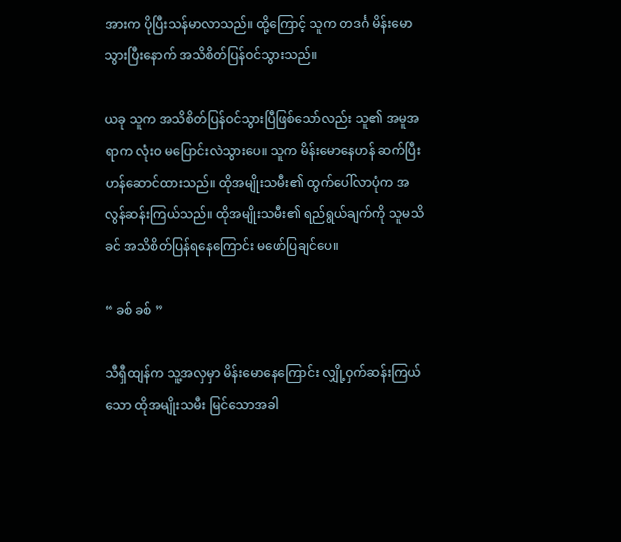အားက ပိုပြီးသန်မာလာသည်။ ထို့ကြောင့် သူက တဒင်္ဂ မိန်းမောသွားပြီးနောက် အသိစိတ်ပြန်ဝင်သွားသည်။

ယခု သူက အသိစိတ်ပြန်ဝင်သွားပြီဖြစ်သော်လည်း သူ၏ အမူအရာက လုံးဝ မပြောင်းလဲသွားပေ။ သူက မိန်းမောနေဟန် ဆက်ပြီး ဟန်ဆောင်ထားသည်။ ထိုအမျိုးသမီး၏ ထွက်ပေါ်လာပုံက အလွန်ဆန်းကြယ်သည်။ ထိုအမျိုးသမီး၏ ရည်ရွယ်ချက်ကို သူမသိခင် အသိစိတ်ပြန်ရနေကြောင်း မဖော်ပြချင်ပေ။

“ ခစ် ခစ် ”

သီရှီထျန်က သူ့အလှမှာ မိန်းမောနေကြောင်း လျှို့ဝှက်ဆန်းကြယ်သော ထိုအမျိုးသမီး မြင်သောအခါ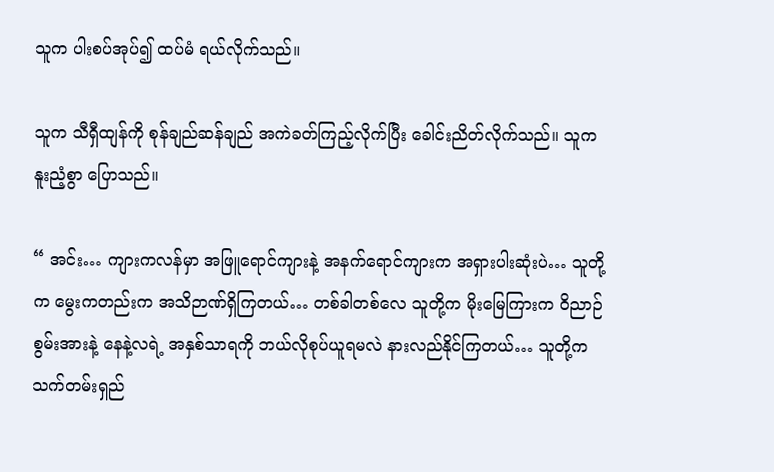သူက ပါးစပ်အုပ်၍ ထပ်မံ ရယ်လိုက်သည်။

သူက သီရှီထျန်ကို စုန်ချည်ဆန်ချည် အကဲခတ်ကြည့်လိုက်ပြီး ခေါင်းညိတ်လိုက်သည်။ သူက နူးညံ့စွာ ပြောသည်။

“ အင်း… ကျားကလန်မှာ အဖြူရောင်ကျားနဲ့ အနက်ရောင်ကျားက အရှားပါးဆုံးပဲ… သူတို့က မွေးကတည်းက အသိဉာဏ်ရှိကြတယ်… တစ်ခါတစ်လေ သူတို့က မိုးမြေကြားက ဝိညာဉ်စွမ်းအားနဲ့ နေနဲ့လရဲ့ အနှစ်သာရကို ဘယ်လိုစုပ်ယူရမလဲ နားလည်နိုင်ကြတယ်… သူတို့က သက်တမ်းရှည်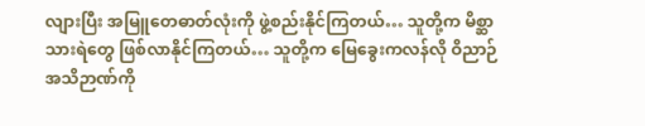လျားပြီး အမြူတေဓာတ်လုံးကို ဖွဲ့စည်းနိုင်ကြတယ်… သူတို့က မိစ္ဆာသားရဲတွေ ဖြစ်လာနိုင်ကြတယ်… သူတို့က မြေခွေးကလန်လို ဝိညာဉ်အသိဉာဏ်ကို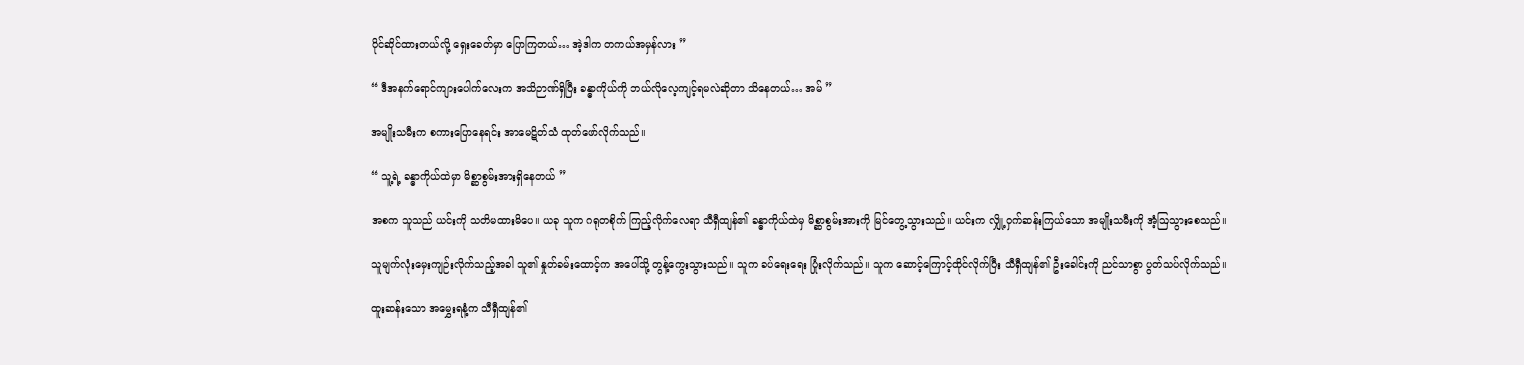ပိုင်ဆိုင်ထားတယ်လို့ ရှေးခေတ်မှာ ပြောကြတယ်… အဲ့ဒါက တကယ်အမှန်လား ”

“ ဒီအနက်ရောင်ကျားပေါက်လေးက အသိဉာဏ်ရှိပြီး ခန္ဓာကိုယ်ကို ဘယ်လိုလေ့ကျင့်ရမလဲဆိုတာ သိနေတယ်… အမ် ”

အမျိုးသမီးက စကားပြောနေရင်း အာမေဋိတ်သံ ထုတ်ဖော်လိုက်သည်။

“ သူ့ရဲ့ ခန္ဓာကိုယ်ထဲမှာ မိစ္ဆာစွမ်းအားရှိနေတယ် ”

အစက သူသည် ယင်းကို သတိမထားမိပေ။ ယခု သူက ဂရုတစိုက် ကြည့်လိုက်လေရာ သီရှီထျန်၏ ခန္ဓာကိုယ်ထဲမှ မိစ္ဆာစွမ်းအားကို မြင်တွေ့သွားသည်။ ယင်းက လျှို့ဝှက်ဆန်းကြယ်သော အမျိုးသမီးကို အံ့ဩသွားစေသည်။

သူမျက်လုံးမှေးကျဉ်းလိုက်သည့်အခါ သူ၏ နှုတ်ခမ်းထောင့်က အပေါ်သို့ တွန့်ကွေးသွားသည်။ သူက ခပ်ရေးရေး ပြုံးလိုက်သည်။ သူက ဆောင့်ကြောင့်ထိုင်လိုက်ပြီး သီရှီထျန်၏ ဦးခေါင်းကို ညင်သာစွာ ပွတ်သပ်လိုက်သည်။

ထူးဆန်းသော အမွှေးရနံ့က သီရှီထျန်၏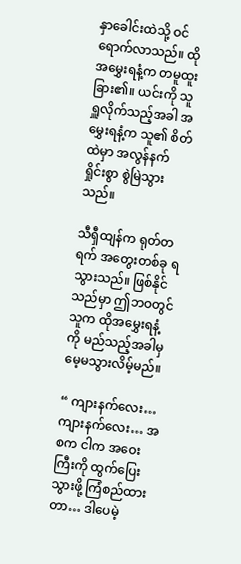နှာခေါင်းထဲသို့ ဝင်ရောက်လာသည်။ ထိုအမွှေးရနံ့က တမူထူးခြား၏။ ယင်းကို သူရှူလိုက်သည့်အခါ အမွှေးရနံ့က သူ၏ စိတ်ထဲမှာ အလွန်နက်ရှိုင်းစွာ စွဲမြဲသွားသည်။

သီရှီထျန်က ရုတ်တရက် အတွေးတစ်ခု ရသွားသည်။ ဖြစ်နိုင်သည်မှာ ဤဘဝတွင် သူက ထိုအမွှေးရနံ့ကို မည်သည့်အခါမှ မေ့မသွားလိမ့်မည်။

“ ကျားနက်လေး… ကျားနက်လေး… အစက ငါက အဝေးကြီးကို ထွက်ပြေးသွားဖို့ ကြံစည်ထားတာ… ဒါပေမဲ့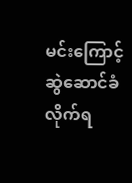မင်းကြောင့် ဆွဲဆောင်ခံလိုက်ရ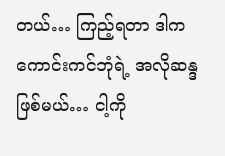တယ်… ကြည့်ရတာ ဒါက ကောင်းကင်ဘုံရဲ့ အလိုဆန္ဒဖြစ်မယ်… ငါ့ကို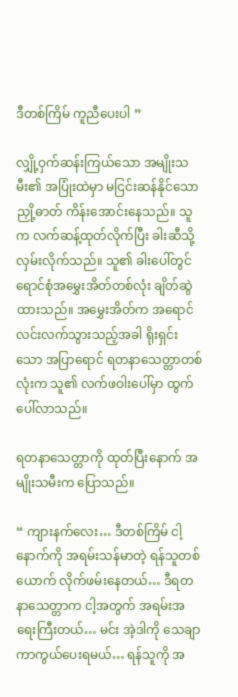ဒီတစ်ကြိမ် ကူညီပေးပါ ”

လျှို့ဝှက်ဆန်းကြယ်သော အမျိုးသမီး၏ အပြုံးထဲမှာ မငြင်းဆန်နိုင်သော ညှို့ဓာတ် ကိန်းအောင်းနေသည်။ သူက လက်ဆန့်ထုတ်လိုက်ပြီး ခါးဆီသို့ လှမ်းလိုက်သည်။ သူ၏ ခါးပေါ်တွင် ရောင်စုံအမွှေးအိတ်တစ်လုံး ချိတ်ဆွဲထားသည်။ အမွှေးအိတ်က အရောင်လင်းလက်သွားသည့်အခါ ရိုးရှင်းသော အပြာရောင် ရတနာသေတ္တာတစ်လုံးက သူ၏ လက်ဖဝါးပေါ်မှာ ထွက်ပေါ်လာသည်။

ရတနာသေတ္တာကို ထုတ်ပြီးနောက် အမျိုးသမီးက ပြောသည်။

“ ကျားနက်လေး… ဒီတစ်ကြိမ် ငါ့နောက်ကို အရမ်းသန်မာတဲ့ ရန်သူတစ်ယောက် လိုက်ဖမ်းနေတယ်… ဒီရတနာသေတ္တာက ငါ့အတွက် အရမ်းအရေးကြီးတယ်… မင်း အဲ့ဒါကို သေချာကာကွယ်ပေးရမယ်… ရန်သူကို အ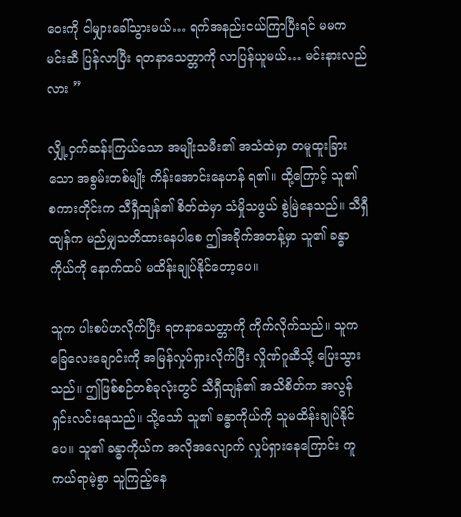ဝေးကို ငါမျှားခေါ်သွားမယ်… ရက်အနည်းငယ်ကြာပြီးရင် မမက မင်းဆီ ပြန်လာပြီး ရတနာသေတ္တာကို လာပြန်ယူမယ်… မင်းနားလည်လား ”

လျှို့ဝှက်ဆန်းကြယ်သော အမျိုးသမီး၏ အသံထဲမှာ တမူထူးခြားသော အစွမ်းတစ်မျိုး ကိန်းအောင်းနေဟန် ရ၏။ ထို့ကြောင့် သူ၏ စကားတိုင်းက သီရှီထျန်၏ စိတ်ထဲမှာ သံမှိုသဖွယ် စွဲမြဲနေသည်။ သီရှီထျန်က မည်မျှသတိထားနေပါစေ ဤအခိုက်အတန့်မှာ သူ၏ ခန္ဓာကိုယ်ကို နောက်ထပ် မထိန်းချုပ်နိုင်တော့ပေ။

သူက ပါးစပ်ဟလိုက်ပြီး ရတနာသေတ္တာကို ကိုက်လိုက်သည်။ သူက ခြေလေးချောင်းကို အမြန်လှုပ်ရှားလိုက်ပြီး လှိုဏ်ဂူဆီသို့ ပြေးသွားသည်။ ဤဖြစ်စဉ်တစ်ခုလုံးတွင် သီရှီထျန်၏ အသိစိတ်က အလွန်ရှင်းလင်းနေသည်။ သို့သော် သူ၏ ခန္ဓာကိုယ်ကို သူမထိန်းချုပ်နိုင်ပေ။ သူ၏ ခန္ဓာကိုယ်က အလိုအလျောက် လှုပ်ရှားနေကြောင်း ကူကယ်ရာမဲ့စွာ သူကြည့်နေ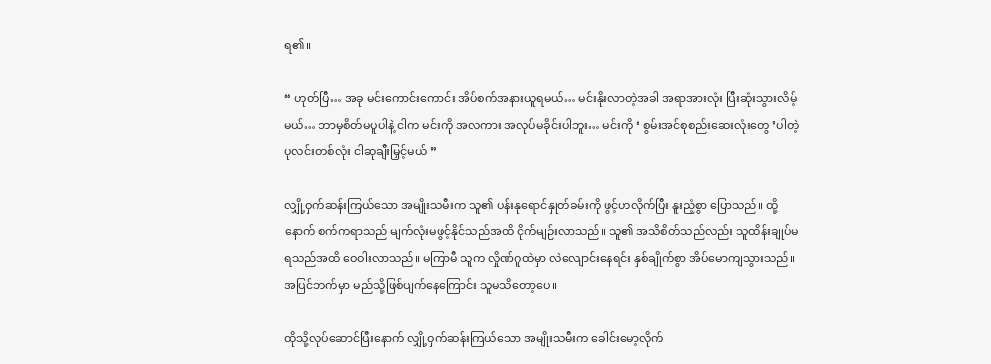ရ၏။

“ ဟုတ်ပြီ… အခု မင်းကောင်းကောင်း အိပ်စက်အနားယူရမယ်… မင်းနိုးလာတဲ့အခါ အရာအားလုံး ပြီးဆုံးသွားလိမ့်မယ်… ဘာမှစိတ်မပူပါနဲ့ ငါက မင်းကို အလကား အလုပ်မခိုင်းပါဘူး… မင်းကို ‘ စွမ်းအင်စုစည်းဆေးလုံးတွေ ’ပါတဲ့ ပုလင်းတစ်လုံး ငါဆုချီးမြှင့်မယ် ”

လျှို့ဝှက်ဆန်းကြယ်သော အမျိုးသမီးက သူ၏ ပန်းနုရောင်နှုတ်ခမ်းကို ဖွင့်ဟလိုက်ပြီး နူးညံ့စွာ ပြောသည်။ ထို့နောက် စက်ကရာသည် မျက်လုံးမဖွင့်နိုင်သည်အထိ ငိုက်မျဉ်းလာသည်။ သူ၏ အသိစိတ်သည်လည်း သူထိန်းချုပ်မရသည်အထိ ဝေဝါးလာသည်။ မကြာမီ သူက လှိုဏ်ဂူထဲမှာ လဲလျောင်းနေရင်း နှစ်ချိုက်စွာ အိပ်မောကျသွားသည်။ အပြင်ဘက်မှာ မည်သို့ဖြစ်ပျက်နေကြောင်း သူမသိတော့ပေ။

ထိုသို့လုပ်ဆောင်ပြီးနောက် လျှို့ဝှက်ဆန်းကြယ်သော အမျိုးသမီးက ခေါင်းမော့လိုက်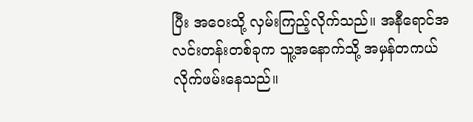ပြီး အဝေးသို့ လှမ်းကြည့်လိုက်သည်။ အနီရောင်အလင်းတန်းတစ်ခုက သူ့အနောက်သို့ အမှန်တကယ် လိုက်ဖမ်းနေသည်။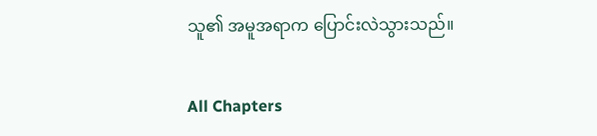သူ၏ အမူအရာက ပြောင်းလဲသွားသည်။

All Chapters